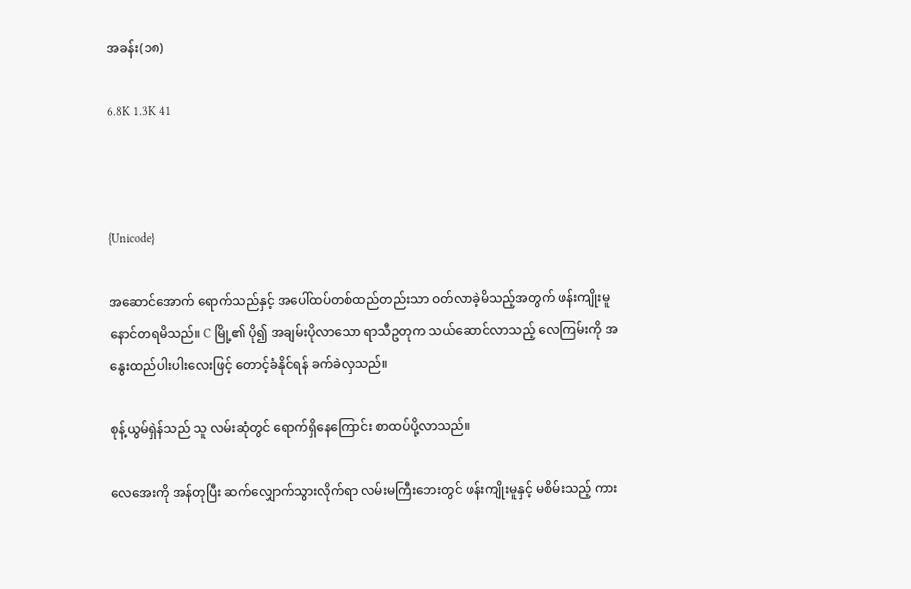အခန်း(၁၈)

6.8K 1.3K 41



{Unicode}

အဆောင်အောက် ရောက်သည်နှင့် အပေါ်ထပ်တစ်ထည်တည်းသာ ဝတ်လာခဲ့မိသည့်အတွက် ဖန်းကျိုးမူ နောင်တရမိသည်။ C မြို့၏ ပို၍ အချမ်းပိုလာသော ရာသီဥတုက သယ်ဆောင်လာသည့် လေကြမ်းကို အနွေးထည်ပါးပါးလေးဖြင့် တောင့်ခံနိုင်ရန် ခက်ခဲလှသည်။

စုန့်ယွမ်ရှဲန်သည် သူ လမ်းဆုံတွင် ရောက်ရှိနေကြောင်း စာထပ်ပို့လာသည်။

လေအေးကို အန်တုပြီး ဆက်လျှောက်သွားလိုက်ရာ လမ်းမကြီးဘေးတွင် ဖန်းကျိုးမူနှင့် မစိမ်းသည့် ကား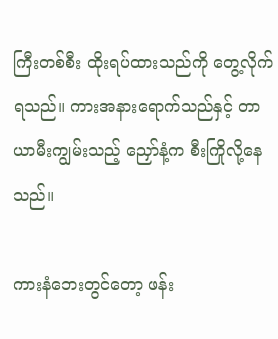ကြီးတစ်စီး ထိုးရပ်ထားသည်ကို တွေ့လိုက်ရသည်။ ကားအနားရောက်သည်နှင့် တာယာမီးကျွမ်းသည့် ညှော်နံ့က စီးကြိုလို့နေသည်။

ကားနံဘေးတွင်တော့ ဖန်း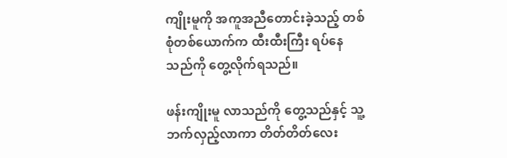ကျိုးမူကို အကူအညီတောင်းခဲ့သည့် တစ်စုံတစ်ယောက်က ထီးထီးကြီး ရပ်နေသည်ကို တွေ့လိုက်ရသည်။

ဖန်းကျိုးမူ လာသည်ကို တွေ့သည်နှင့် သူ့ဘက်လှည့်လာကာ တိတ်တိတ်လေး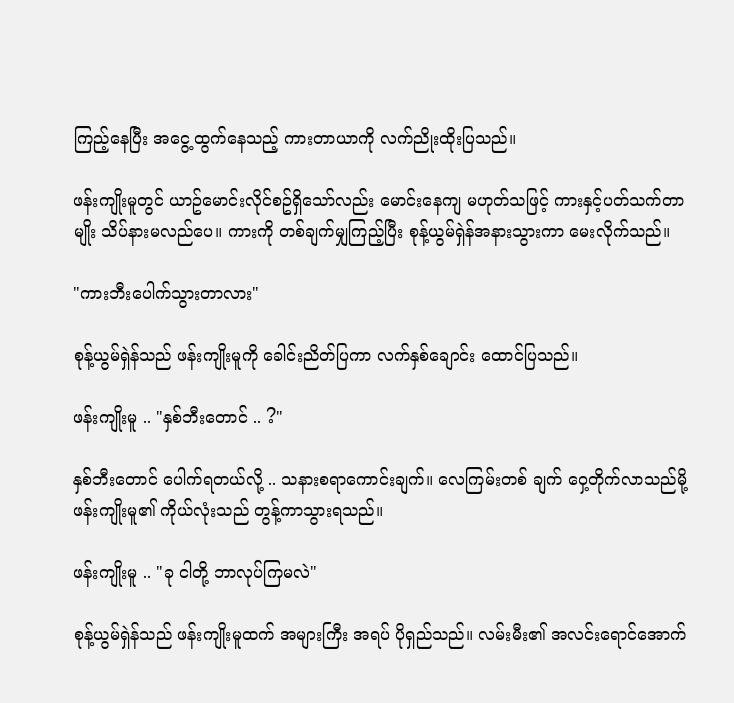ကြည့်နေပြီး အငွေ့ထွက်နေသည့် ကားတာယာကို လက်ညိုးထိုးပြသည်။

ဖန်းကျိုးမူတွင် ယာဥ်မောင်းလိုင်စဥ်ရှိသော်လည်း မောင်းနေကျ မဟုတ်သဖြင့် ကားနှင့်ပတ်သက်တာမျိုး သိပ်နားမလည်ပေ။ ကားကို တစ်ချက်မျှကြည့်ပြီး စုန့်ယွမ်ရှဲန်အနားသွားကာ မေးလိုက်သည်။

"ကားဘီးပေါက်သွားတာလား"

စုန့်ယွမ်ရှဲန်သည် ဖန်းကျိုးမူကို ခေါင်းညိတ်ပြကာ လက်နှစ်ချောင်း ထောင်ပြသည်။

ဖန်းကျိုးမူ .. "နှစ်ဘီးတောင် .. ?"

နှစ်ဘီးတောင် ပေါက်ရတယ်လို့ .. သနားစရာကောင်းချက်။ လေကြမ်းတစ် ချက် ဝှေ့တိုက်လာသည်မို့ ဖန်းကျိုးမူ၏ ကိုယ်လုံးသည် တွန့်ကာသွားရသည်။

ဖန်းကျိုးမူ .. "ခု ငါတို့ ဘာလုပ်ကြမလဲ"

စုန့်ယွမ်ရှဲန်သည် ဖန်းကျိုးမူထက် အများကြီး အရပ် ပိုရှည်သည်။ လမ်းမီး၏ အလင်းရောင်အောက်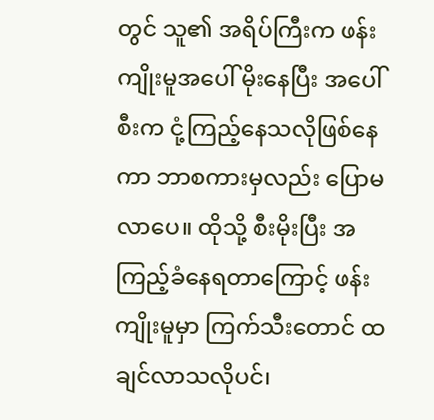တွင် သူ၏ အရိပ်ကြီးက ဖန်းကျိုးမူအပေါ် မိုးနေပြီး အပေါ်စီးက ငုံ့ကြည့်နေသလိုဖြစ်နေကာ ဘာစကားမှလည်း ပြောမလာပေ။ ထိုသို့ စီးမိုးပြီး အကြည့်ခံနေရတာကြောင့် ဖန်းကျိုးမူမှာ ကြက်သီးတောင် ထချင်လာသလိုပင်၊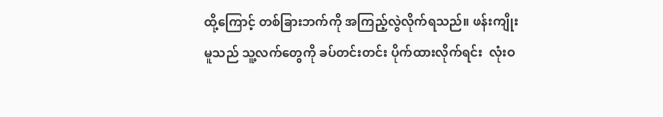ထို့ကြောင့် တစ်ခြားဘက်ကို အကြည့်လွဲလိုက်ရသည်။ ဖန်းကျိုးမူသည် သူ့လက်တွေကို ခပ်တင်းတင်း ပိုက်ထားလိုက်ရင်း  လုံးဝ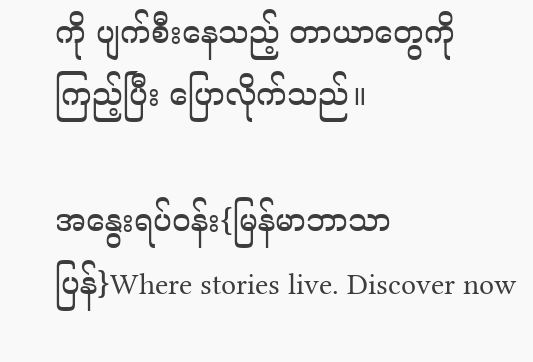ကို ပျက်စီးနေသည့် တာယာတွေကို ကြည့်ပြီး ပြောလိုက်သည်။

အနွေးရပ်ဝန်း{မြန်မာဘာသာပြန်}Where stories live. Discover now